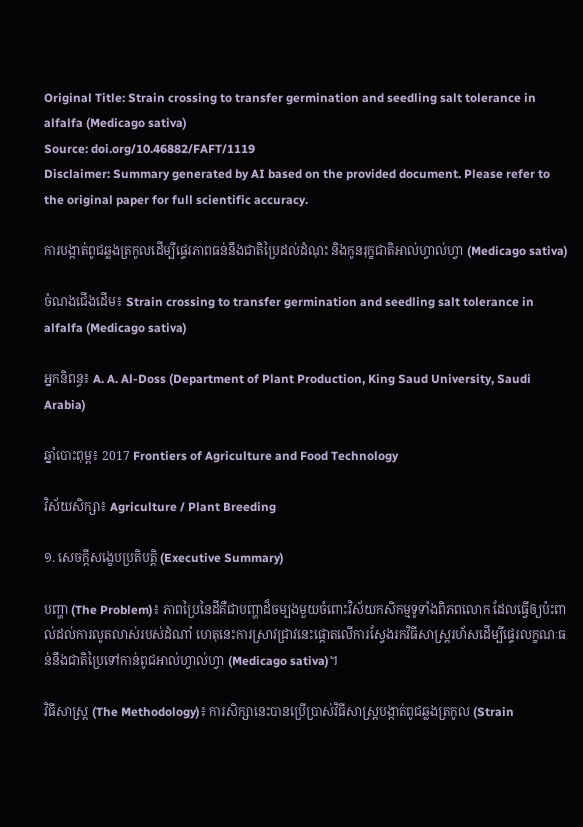Original Title: Strain crossing to transfer germination and seedling salt tolerance in alfalfa (Medicago sativa)
Source: doi.org/10.46882/FAFT/1119
Disclaimer: Summary generated by AI based on the provided document. Please refer to the original paper for full scientific accuracy.

ការបង្កាត់ពូជឆ្លងត្រកូលដើម្បីផ្ទេរភាពធន់នឹងជាតិប្រៃដល់ដំណុះ និងកូនរុក្ខជាតិអាល់ហ្វាល់ហ្វា (Medicago sativa)

ចំណងជើងដើម៖ Strain crossing to transfer germination and seedling salt tolerance in alfalfa (Medicago sativa)

អ្នកនិពន្ធ៖ A. A. Al-Doss (Department of Plant Production, King Saud University, Saudi Arabia)

ឆ្នាំបោះពុម្ព៖ 2017 Frontiers of Agriculture and Food Technology

វិស័យសិក្សា៖ Agriculture / Plant Breeding

១. សេចក្តីសង្ខេបប្រតិបត្តិ (Executive Summary)

បញ្ហា (The Problem)៖ ភាពប្រៃនៃដីគឺជាបញ្ហាដ៏ចម្បងមួយចំពោះវិស័យកសិកម្មទូទាំងពិភពលោក ដែលធ្វើឲ្យប៉ះពាល់ដល់ការលូតលាស់របស់ដំណាំ ហេតុនេះការស្រាវជ្រាវនេះផ្តោតលើការស្វែងរកវិធីសាស្រ្តរហ័សដើម្បីផ្ទេរលក្ខណៈធន់នឹងជាតិប្រៃទៅកាន់ពូជអាល់ហ្វាល់ហ្វា (Medicago sativa)។

វិធីសាស្ត្រ (The Methodology)៖ ការសិក្សានេះបានប្រើប្រាស់វិធីសាស្រ្តបង្កាត់ពូជឆ្លងត្រកូល (Strain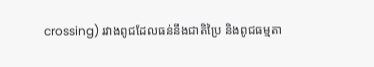crossing) រវាងពូជដែលធន់នឹងជាតិប្រៃ និងពូជធម្មតា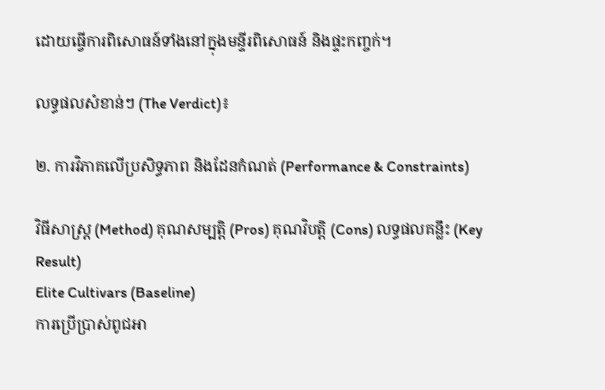ដោយធ្វើការពិសោធន៍ទាំងនៅក្នុងមន្ទីរពិសោធន៍ និងផ្ទះកញ្ចក់។

លទ្ធផលសំខាន់ៗ (The Verdict)៖

២. ការវិភាគលើប្រសិទ្ធភាព និងដែនកំណត់ (Performance & Constraints)

វិធីសាស្ត្រ (Method) គុណសម្បត្តិ (Pros) គុណវិបត្តិ (Cons) លទ្ធផលគន្លឹះ (Key Result)
Elite Cultivars (Baseline)
ការប្រើប្រាស់ពូជអា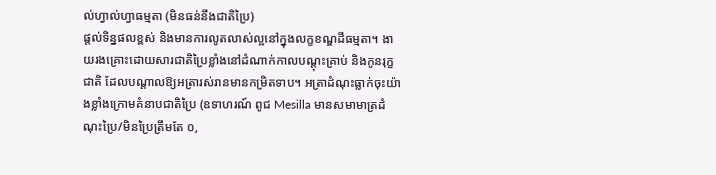ល់ហ្វាល់ហ្វាធម្មតា (មិនធន់នឹងជាតិប្រៃ)
ផ្តល់ទិន្នផលខ្ពស់ និងមានការលូតលាស់ល្អនៅក្នុងលក្ខខណ្ឌដីធម្មតា។ ងាយរងគ្រោះដោយសារជាតិប្រៃខ្លាំងនៅដំណាក់កាលបណ្តុះគ្រាប់ និងកូនរុក្ខជាតិ ដែលបណ្តាលឱ្យអត្រារស់រានមានកម្រិតទាប។ អត្រាដំណុះធ្លាក់ចុះយ៉ាងខ្លាំងក្រោមគំនាបជាតិប្រៃ (ឧទាហរណ៍ ពូជ Mesilla មានសមាមាត្រដំណុះប្រៃ/មិនប្រៃត្រឹមតែ ០,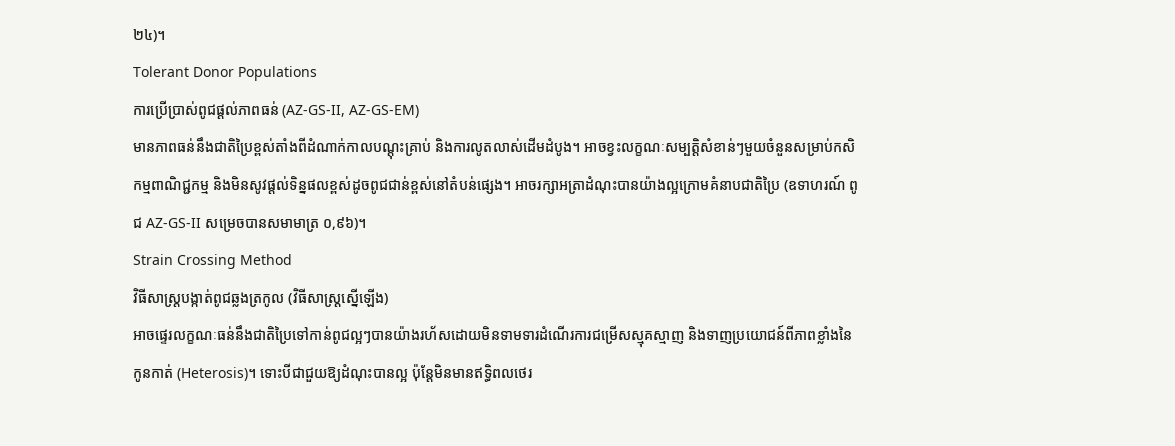២៤)។
Tolerant Donor Populations
ការប្រើប្រាស់ពូជផ្តល់ភាពធន់ (AZ-GS-II, AZ-GS-EM)
មានភាពធន់នឹងជាតិប្រៃខ្ពស់តាំងពីដំណាក់កាលបណ្តុះគ្រាប់ និងការលូតលាស់ដើមដំបូង។ អាចខ្វះលក្ខណៈសម្បត្តិសំខាន់ៗមួយចំនួនសម្រាប់កសិកម្មពាណិជ្ជកម្ម និងមិនសូវផ្តល់ទិន្នផលខ្ពស់ដូចពូជជាន់ខ្ពស់នៅតំបន់ផ្សេង។ អាចរក្សាអត្រាដំណុះបានយ៉ាងល្អក្រោមគំនាបជាតិប្រៃ (ឧទាហរណ៍ ពូជ AZ-GS-II សម្រេចបានសមាមាត្រ ០,៩៦)។
Strain Crossing Method
វិធីសាស្រ្តបង្កាត់ពូជឆ្លងត្រកូល (វិធីសាស្រ្តស្នើឡើង)
អាចផ្ទេរលក្ខណៈធន់នឹងជាតិប្រៃទៅកាន់ពូជល្អៗបានយ៉ាងរហ័សដោយមិនទាមទារដំណើរការជម្រើសស្មុគស្មាញ និងទាញប្រយោជន៍ពីភាពខ្លាំងនៃកូនកាត់ (Heterosis)។ ទោះបីជាជួយឱ្យដំណុះបានល្អ ប៉ុន្តែមិនមានឥទ្ធិពលថេរ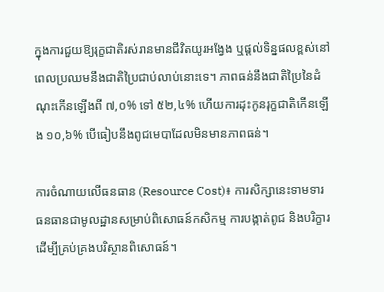ក្នុងការជួយឱ្យរុក្ខជាតិរស់រានមានជីវិតយូរអង្វែង ឬផ្តល់ទិន្នផលខ្ពស់នៅពេលប្រឈមនឹងជាតិប្រៃជាប់លាប់នោះទេ។ ភាពធន់នឹងជាតិប្រៃនៃដំណុះកើនឡើងពី ៧,០% ទៅ ៥២,៤% ហើយការដុះកូនរុក្ខជាតិកើនឡើង ១០,៦% បើធៀបនឹងពូជមេបាដែលមិនមានភាពធន់។

ការចំណាយលើធនធាន (Resource Cost)៖ ការសិក្សានេះទាមទារធនធានជាមូលដ្ឋានសម្រាប់ពិសោធន៍កសិកម្ម ការបង្កាត់ពូជ និងបរិក្ខារដើម្បីគ្រប់គ្រងបរិស្ថានពិសោធន៍។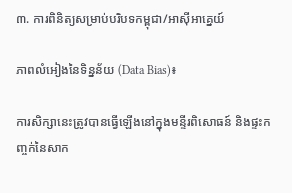៣. ការពិនិត្យសម្រាប់បរិបទកម្ពុជា/អាស៊ីអាគ្នេយ៍

ភាពលំអៀងនៃទិន្នន័យ (Data Bias)៖

ការសិក្សានេះត្រូវបានធ្វើឡើងនៅក្នុងមន្ទីរពិសោធន៍ និងផ្ទះកញ្ចក់នៃសាក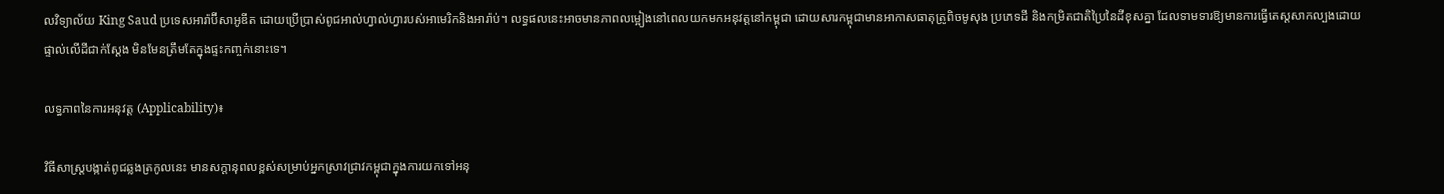លវិទ្យាល័យ King Saud ប្រទេសអារ៉ាប៊ីសាអូឌីត ដោយប្រើប្រាស់ពូជអាល់ហ្វាល់ហ្វារបស់អាមេរិកនិងអារ៉ាប់។ លទ្ធផលនេះអាចមានភាពលម្អៀងនៅពេលយកមកអនុវត្តនៅកម្ពុជា ដោយសារកម្ពុជាមានអាកាសធាតុត្រូពិចមូសុង ប្រភេទដី និងកម្រិតជាតិប្រៃនៃដីខុសគ្នា ដែលទាមទារឱ្យមានការធ្វើតេស្តសាកល្បងដោយផ្ទាល់លើដីជាក់ស្តែង មិនមែនត្រឹមតែក្នុងផ្ទះកញ្ចក់នោះទេ។

លទ្ធភាពនៃការអនុវត្ត (Applicability)៖

វិធីសាស្ត្របង្កាត់ពូជឆ្លងត្រកូលនេះ មានសក្តានុពលខ្ពស់សម្រាប់អ្នកស្រាវជ្រាវកម្ពុជាក្នុងការយកទៅអនុ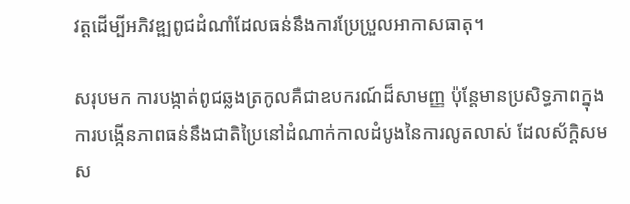វត្តដើម្បីអភិវឌ្ឍពូជដំណាំដែលធន់នឹងការប្រែប្រួលអាកាសធាតុ។

សរុបមក ការបង្កាត់ពូជឆ្លងត្រកូលគឺជាឧបករណ៍ដ៏សាមញ្ញ ប៉ុន្តែមានប្រសិទ្ធភាពក្នុងការបង្កើនភាពធន់នឹងជាតិប្រៃនៅដំណាក់កាលដំបូងនៃការលូតលាស់ ដែលស័ក្តិសមស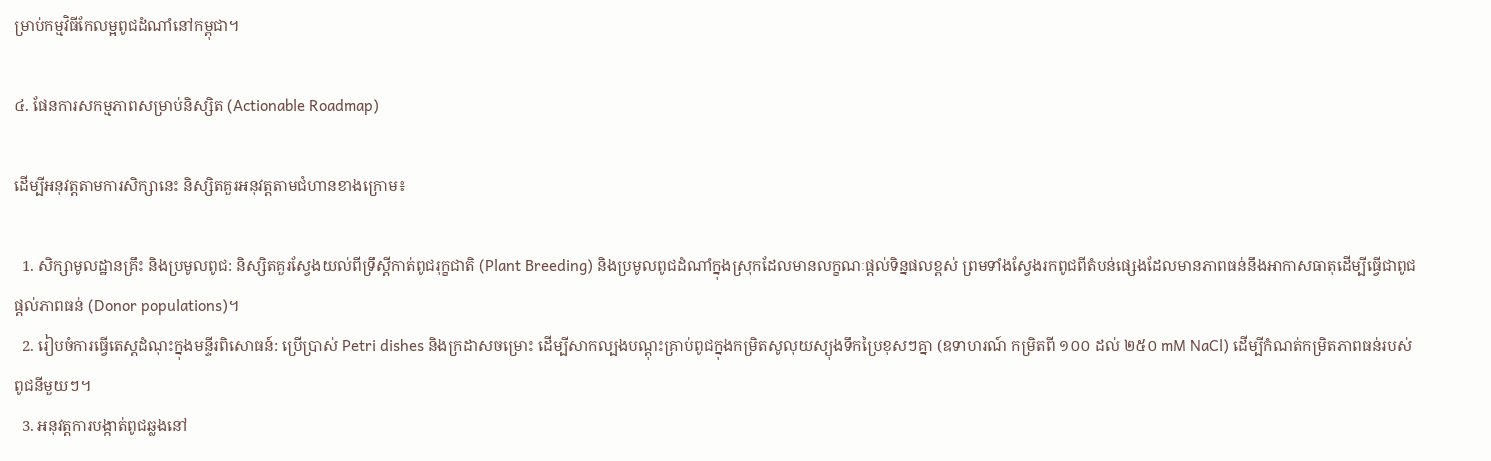ម្រាប់កម្មវិធីកែលម្អពូជដំណាំនៅកម្ពុជា។

៤. ផែនការសកម្មភាពសម្រាប់និស្សិត (Actionable Roadmap)

ដើម្បីអនុវត្តតាមការសិក្សានេះ និស្សិតគួរអនុវត្តតាមជំហានខាងក្រោម៖

  1. សិក្សាមូលដ្ឋានគ្រឹះ និងប្រមូលពូជ: និស្សិតគួរស្វែងយល់ពីទ្រឹស្តីកាត់ពូជរុក្ខជាតិ (Plant Breeding) និងប្រមូលពូជដំណាំក្នុងស្រុកដែលមានលក្ខណៈផ្តល់ទិន្នផលខ្ពស់ ព្រមទាំងស្វែងរកពូជពីតំបន់ផ្សេងដែលមានភាពធន់នឹងអាកាសធាតុដើម្បីធ្វើជាពូជផ្តល់ភាពធន់ (Donor populations)។
  2. រៀបចំការធ្វើតេស្តដំណុះក្នុងមន្ទីរពិសោធន៍: ប្រើប្រាស់ Petri dishes និងក្រដាសចម្រោះ ដើម្បីសាកល្បងបណ្តុះគ្រាប់ពូជក្នុងកម្រិតសូលុយស្យុងទឹកប្រៃខុសៗគ្នា (ឧទាហរណ៍ កម្រិតពី ១០០ ដល់ ២៥០ mM NaCl) ដើម្បីកំណត់កម្រិតភាពធន់របស់ពូជនីមួយៗ។
  3. អនុវត្តការបង្កាត់ពូជឆ្លងនៅ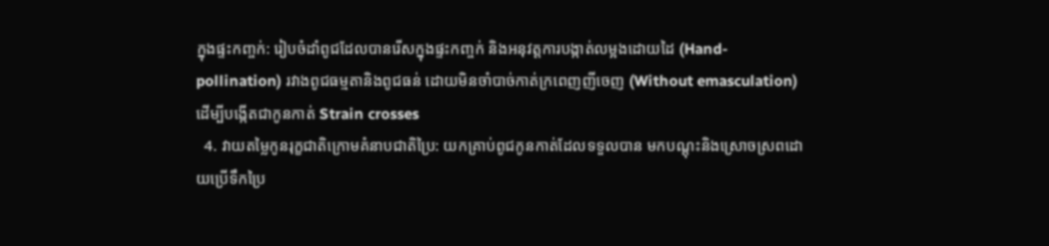ក្នុងផ្ទះកញ្ចក់: រៀបចំដាំពូជដែលបានរើសក្នុងផ្ទះកញ្ចក់ និងអនុវត្តការបង្កាត់លម្អងដោយដៃ (Hand-pollination) រវាងពូជធម្មតានិងពូជធន់ ដោយមិនចាំបាច់កាត់ក្រពេញញីចេញ (Without emasculation) ដើម្បីបង្កើតជាកូនកាត់ Strain crosses
  4. វាយតម្លៃកូនរុក្ខជាតិក្រោមគំនាបជាតិប្រៃ: យកគ្រាប់ពូជកូនកាត់ដែលទទួលបាន មកបណ្តុះនិងស្រោចស្រពដោយប្រើទឹកប្រៃ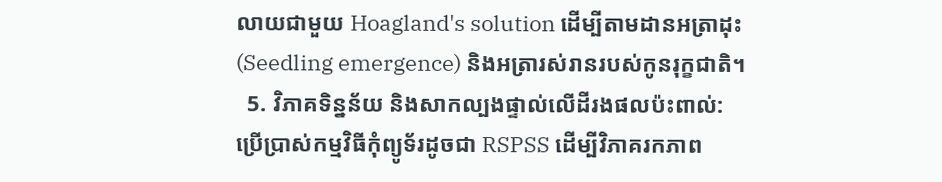លាយជាមួយ Hoagland's solution ដើម្បីតាមដានអត្រាដុះ (Seedling emergence) និងអត្រារស់រានរបស់កូនរុក្ខជាតិ។
  5. វិភាគទិន្នន័យ និងសាកល្បងផ្ទាល់លើដីរងផលប៉ះពាល់: ប្រើប្រាស់កម្មវិធីកុំព្យូទ័រដូចជា RSPSS ដើម្បីវិភាគរកភាព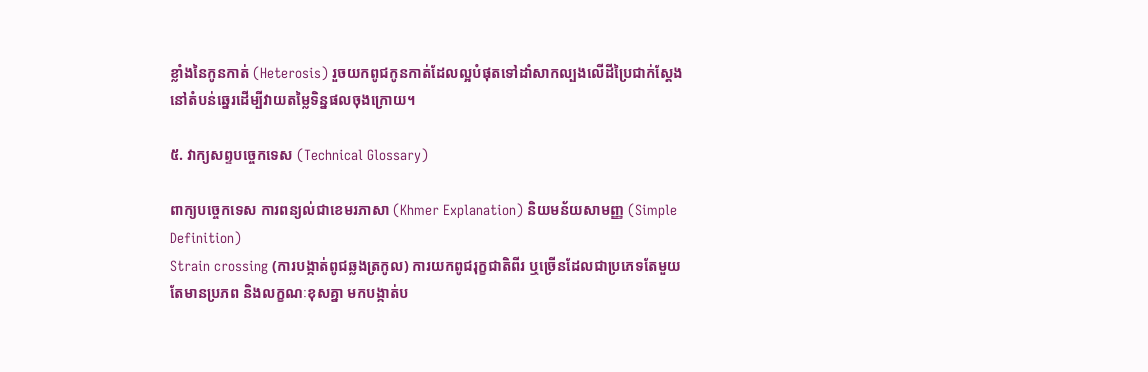ខ្លាំងនៃកូនកាត់ (Heterosis) រួចយកពូជកូនកាត់ដែលល្អបំផុតទៅដាំសាកល្បងលើដីប្រៃជាក់ស្តែងនៅតំបន់ឆ្នេរដើម្បីវាយតម្លៃទិន្នផលចុងក្រោយ។

៥. វាក្យសព្ទបច្ចេកទេស (Technical Glossary)

ពាក្យបច្ចេកទេស ការពន្យល់ជាខេមរភាសា (Khmer Explanation) និយមន័យសាមញ្ញ (Simple Definition)
Strain crossing (ការបង្កាត់ពូជឆ្លងត្រកូល) ការយកពូជរុក្ខជាតិពីរ ឬច្រើនដែលជាប្រភេទតែមួយតែមានប្រភព និងលក្ខណៈខុសគ្នា មកបង្កាត់ប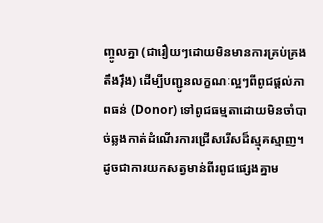ញ្ចូលគ្នា (ជារឿយៗដោយមិនមានការគ្រប់គ្រងតឹងរ៉ឹង) ដើម្បីបញ្ជូនលក្ខណៈល្អៗពីពូជផ្តល់ភាពធន់ (Donor) ទៅពូជធម្មតាដោយមិនចាំបាច់ឆ្លងកាត់ដំណើរការជ្រើសរើសដ៏ស្មុគស្មាញ។ ដូចជាការយកសត្វមាន់ពីរពូជផ្សេងគ្នាម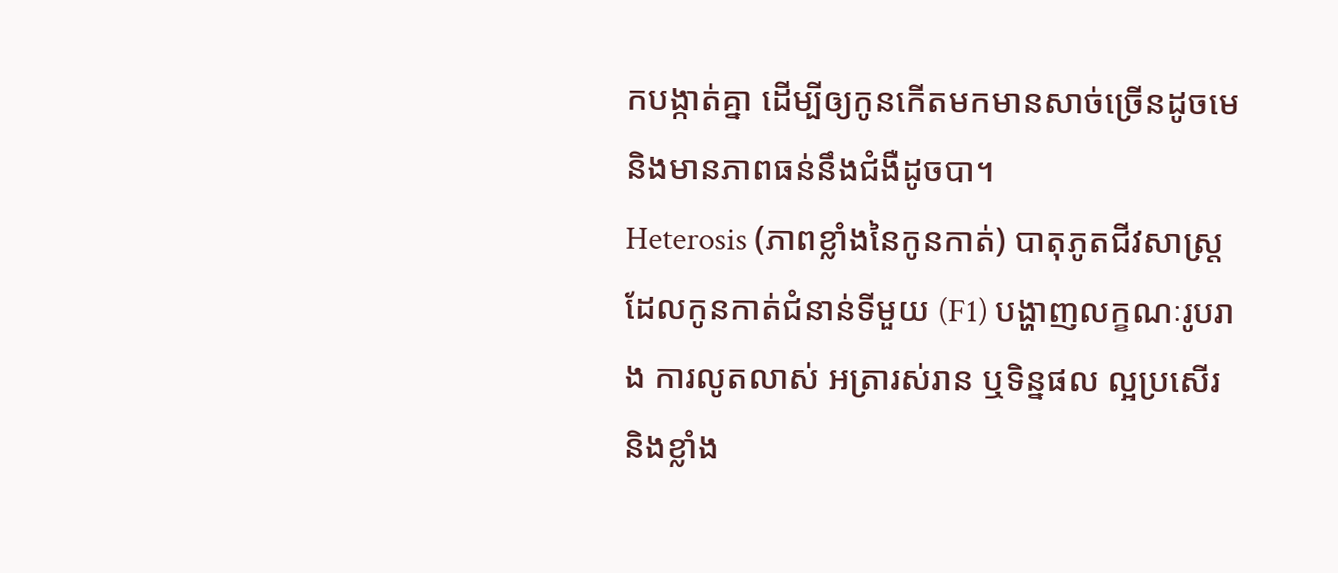កបង្កាត់គ្នា ដើម្បីឲ្យកូនកើតមកមានសាច់ច្រើនដូចមេ និងមានភាពធន់នឹងជំងឺដូចបា។
Heterosis (ភាពខ្លាំងនៃកូនកាត់) បាតុភូតជីវសាស្ត្រដែលកូនកាត់ជំនាន់ទីមួយ (F1) បង្ហាញលក្ខណៈរូបរាង ការលូតលាស់ អត្រារស់រាន ឬទិន្នផល ល្អប្រសើរនិងខ្លាំង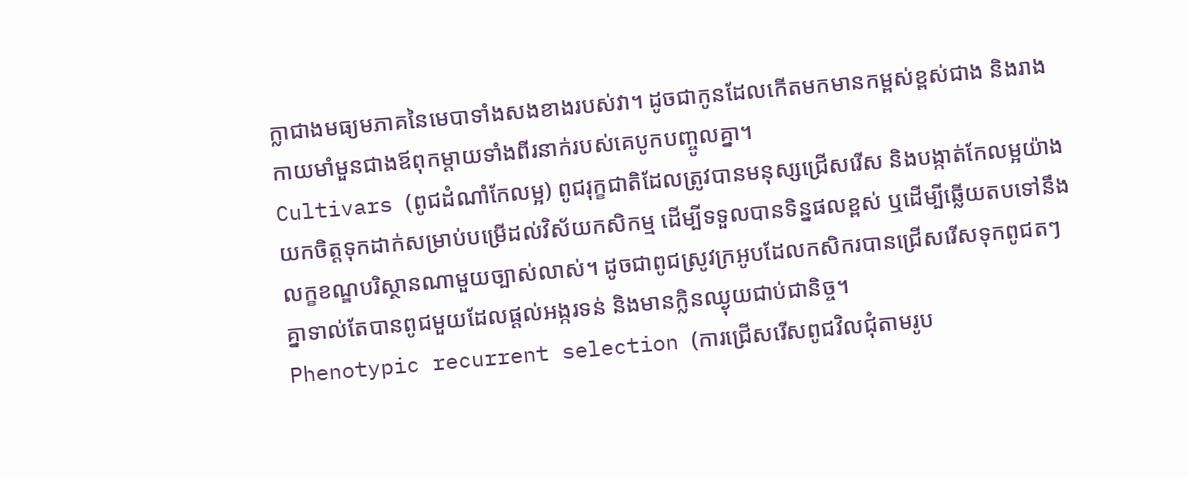ក្លាជាងមធ្យមភាគនៃមេបាទាំងសងខាងរបស់វា។ ដូចជាកូនដែលកើតមកមានកម្ពស់ខ្ពស់ជាង និងរាងកាយមាំមួនជាងឪពុកម្តាយទាំងពីរនាក់របស់គេបូកបញ្ចូលគ្នា។
Cultivars (ពូជដំណាំកែលម្អ) ពូជរុក្ខជាតិដែលត្រូវបានមនុស្សជ្រើសរើស និងបង្កាត់កែលម្អយ៉ាងយកចិត្តទុកដាក់សម្រាប់បម្រើដល់វិស័យកសិកម្ម ដើម្បីទទួលបានទិន្នផលខ្ពស់ ឬដើម្បីឆ្លើយតបទៅនឹងលក្ខខណ្ឌបរិស្ថានណាមួយច្បាស់លាស់។ ដូចជាពូជស្រូវក្រអូបដែលកសិករបានជ្រើសរើសទុកពូជតៗគ្នាទាល់តែបានពូជមួយដែលផ្តល់អង្ករទន់ និងមានក្លិនឈ្ងុយជាប់ជានិច្ច។
Phenotypic recurrent selection (ការជ្រើសរើសពូជវិលជុំតាមរូប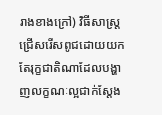រាងខាងក្រៅ) វិធីសាស្ត្រជ្រើសរើសពូជដោយយកតែរុក្ខជាតិណាដែលបង្ហាញលក្ខណៈល្អជាក់ស្តែង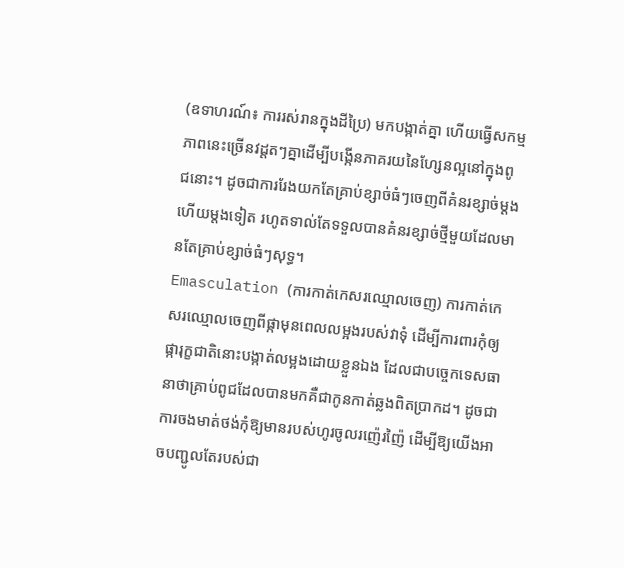(ឧទាហរណ៍៖ ការរស់រានក្នុងដីប្រៃ) មកបង្កាត់គ្នា ហើយធ្វើសកម្មភាពនេះច្រើនវដ្តតៗគ្នាដើម្បីបង្កើនភាគរយនៃហ្សែនល្អនៅក្នុងពូជនោះ។ ដូចជាការរែងយកតែគ្រាប់ខ្សាច់ធំៗចេញពីគំនរខ្សាច់ម្តងហើយម្តងទៀត រហូតទាល់តែទទួលបានគំនរខ្សាច់ថ្មីមួយដែលមានតែគ្រាប់ខ្សាច់ធំៗសុទ្ធ។
Emasculation (ការកាត់កេសរឈ្មោលចេញ) ការកាត់កេសរឈ្មោលចេញពីផ្កាមុនពេលលម្អងរបស់វាទុំ ដើម្បីការពារកុំឲ្យផ្ការុក្ខជាតិនោះបង្កាត់លម្អងដោយខ្លួនឯង ដែលជាបច្ចេកទេសធានាថាគ្រាប់ពូជដែលបានមកគឺជាកូនកាត់ឆ្លងពិតប្រាកដ។ ដូចជាការចងមាត់ថង់កុំឱ្យមានរបស់ហូរចូលរញ៉េរញ៉ៃ ដើម្បីឱ្យយើងអាចបញ្ជូលតែរបស់ជា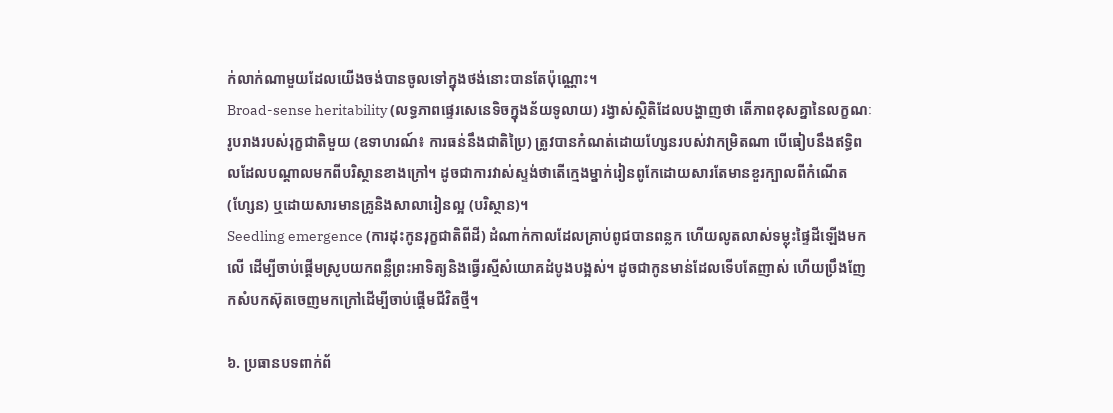ក់លាក់ណាមួយដែលយើងចង់បានចូលទៅក្នុងថង់នោះបានតែប៉ុណ្ណោះ។
Broad-sense heritability (លទ្ធភាពផ្ទេរសេនេទិចក្នុងន័យទូលាយ) រង្វាស់ស្ថិតិដែលបង្ហាញថា តើភាពខុសគ្នានៃលក្ខណៈរូបរាងរបស់រុក្ខជាតិមួយ (ឧទាហរណ៍៖ ការធន់នឹងជាតិប្រៃ) ត្រូវបានកំណត់ដោយហ្សែនរបស់វាកម្រិតណា បើធៀបនឹងឥទ្ធិពលដែលបណ្តាលមកពីបរិស្ថានខាងក្រៅ។ ដូចជាការវាស់ស្ទង់ថាតើក្មេងម្នាក់រៀនពូកែដោយសារតែមានខួរក្បាលពីកំណើត (ហ្សែន) ឬដោយសារមានគ្រូនិងសាលារៀនល្អ (បរិស្ថាន)។
Seedling emergence (ការដុះកូនរុក្ខជាតិពីដី) ដំណាក់កាលដែលគ្រាប់ពូជបានពន្លក ហើយលូតលាស់ទម្លុះផ្ទៃដីឡើងមកលើ ដើម្បីចាប់ផ្តើមស្រូបយកពន្លឺព្រះអាទិត្យនិងធ្វើរស្មីសំយោគដំបូងបង្អស់។ ដូចជាកូនមាន់ដែលទើបតែញាស់ ហើយប្រឹងញែកសំបកស៊ុតចេញមកក្រៅដើម្បីចាប់ផ្តើមជីវិតថ្មី។

៦. ប្រធានបទពាក់ព័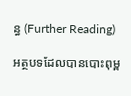ន្ធ (Further Reading)

អត្ថបទដែលបានបោះពុម្ព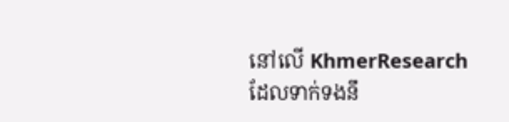នៅលើ KhmerResearch ដែលទាក់ទងនឹ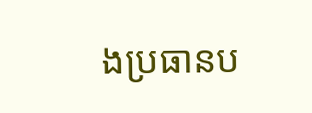ងប្រធានប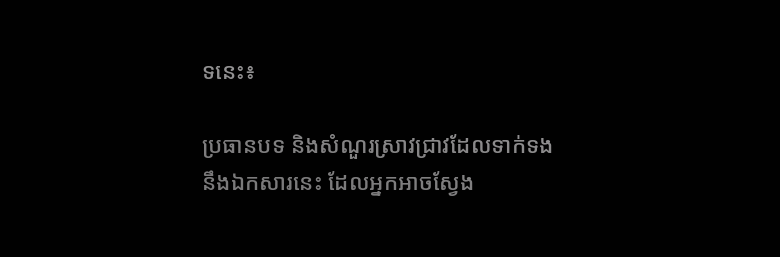ទនេះ៖

ប្រធានបទ និងសំណួរស្រាវជ្រាវដែលទាក់ទងនឹងឯកសារនេះ ដែលអ្នកអាចស្វែង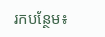រកបន្ថែម៖